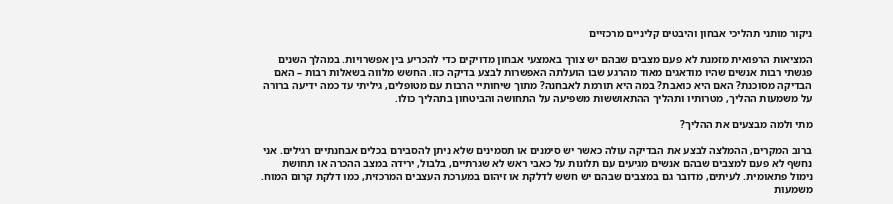ניקור מותני תהליכי אבחון והיבטים קליניים מרכזיים

המציאות הרפואית מזמנת לא פעם מצבים שבהם יש צורך באמצעי אבחון מדויקים כדי להכריע בין אפשרויות. במהלך השנים פגשתי רבות אנשים שהיו מודאגים מאוד מהרגע שבו הועלתה האפשרות לבצע בדיקה כזו. החשש מלווה בשאלות רבות – האם הבדיקה מסוכנת? האם היא כואבת? במה היא תורמת לאבחנה? מתוך שיחותיי הרבות עם מטופלים, גיליתי עד כמה ידיעה ברורה על משמעות ההליך, מטרותיו ותהליך ההתאוששות משפיעה על התחושה והביטחון בתהליך כולו.

מתי ולמה מבצעים את ההליך?

ברוב המקרים, ההמלצה לבצע את הבדיקה עולה כאשר יש סימנים או תסמינים שלא ניתן להסבירם בכלים אבחנתיים רגילים. אני נחשף לא פעם למצבים שבהם אנשים מגיעים עם תלונות על כאבי ראש לא שגרתיים, בלבול, ירידה במצב ההכרה או תחושת נימול פתאומית. לעיתים, מדובר גם במצבים שבהם יש חשש לדלקת או זיהום במערכת העצבים המרכזית, כמו דלקת קרום המוח. משמעות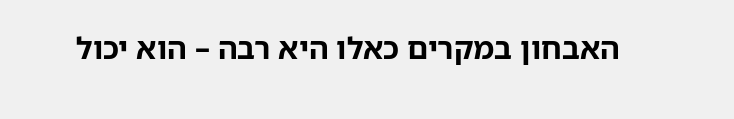האבחון במקרים כאלו היא רבה – הוא יכול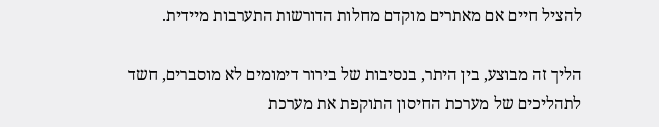להציל חיים אם מאתרים מוקדם מחלות הדורשות התערבות מיידית.

הליך זה מבוצע, בין היתר, בנסיבות של בירור דימומים לא מוסברים, חשד לתהליכים של מערכת החיסון התוקפת את מערכת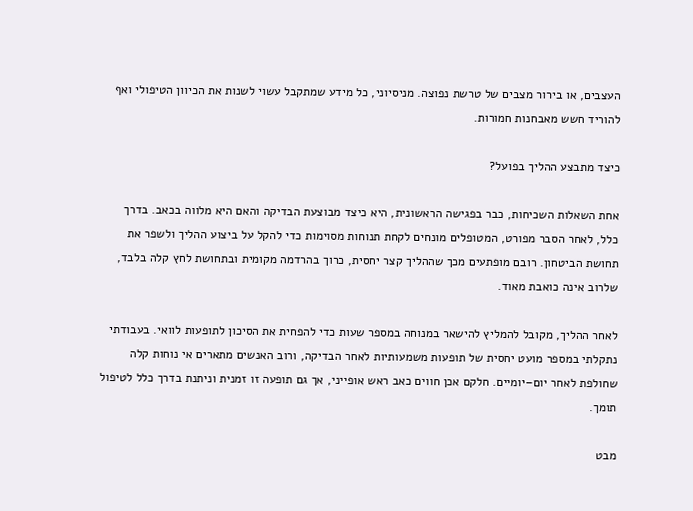העצבים, או בירור מצבים של טרשת נפוצה. מניסיוני, כל מידע שמתקבל עשוי לשנות את הכיוון הטיפולי ואף להוריד חשש מאבחנות חמורות.

כיצד מתבצע ההליך בפועל?

אחת השאלות השכיחות, כבר בפגישה הראשונית, היא כיצד מבוצעת הבדיקה והאם היא מלווה בכאב. בדרך כלל, לאחר הסבר מפורט, המטופלים מונחים לקחת תנוחות מסוימות כדי להקל על ביצוע ההליך ולשפר את תחושת הביטחון. רובם מופתעים מכך שההליך קצר יחסית, כרוך בהרדמה מקומית ובתחושת לחץ קלה בלבד, שלרוב אינה כואבת מאוד.

לאחר ההליך, מקובל להמליץ להישאר במנוחה במספר שעות כדי להפחית את הסיכון לתופעות לוואי. בעבודתי נתקלתי במספר מועט יחסית של תופעות משמעותיות לאחר הבדיקה, ורוב האנשים מתארים אי נוחות קלה שחולפת לאחר יום–יומיים. חלקם אכן חווים כאב ראש אופייני, אך גם תופעה זו זמנית וניתנת בדרך כלל לטיפול תומך.

מבט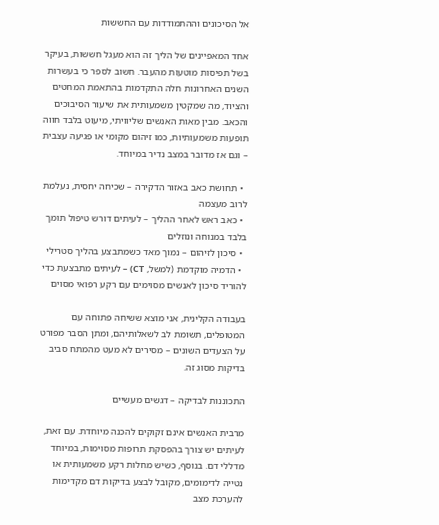אל הסיכונים וההתמודדות עם החששות

אחד המאפיינים של הליך זה הוא מעגל חששות, בעיקר בשל תפיסות מוטעות מהעבר. חשוב לספר כי בעשרות השנים האחרונות חלה התקדמות בהתאמת המחטים והציוד, מה שמקטין משמעותית את שיעור הסיבוכים והכאב. מבין מאות האנשים שליוויתי, מיעוט בלבד חווה תופעות משמעותיות, כמו זיהום מקומי או פגיעה עצבית – וגם אז מדובר במצב נדיר במיוחד.

  • תחושת כאב באזור הדקירה – שכיחה יחסית, נעלמת לרוב מעצמה
  • כאב ראש לאחר ההליך – לעיתים דורש טיפול תומך בלבד במנוחה ונוזלים
  • סיכון לזיהום – נמוך מאד כשמתבצע בהליך סטרילי
  • הדמיה מוקדמת (למשל, CT) – לעיתים מתבצעת כדי להוריד סיכון לאנשים מסוימים עם רקע רפואי מסוים

בעבודה הקלינית, אני מוצא ששיחה פתוחה עם המטופלים, תשומת לב לשאלותיהם, ומתן הסבר מפורט על הצעדים השונים – מסירים לא מעט מהמתח סביב בדיקות מסוג זה.

התכוננות לבדיקה – דגשים מעשיים

מרבית האנשים אינם זקוקים להכנה מיוחדת. עם זאת, לעיתים יש צורך בהפסקת תרופות מסוימות, במיוחד מדללי דם. בנוסף, כשיש מחלות רקע משמעותית או נטייה לדימומים, מקובל לבצע בדיקות דם מקדימות להערכת מצב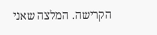הקרישה. המלצה שאני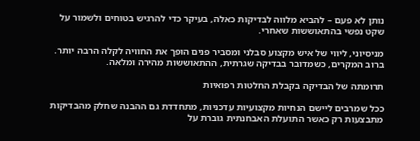נותן לא פעם – להביא מלווה לבדיקות כאלה, בעיקר כדי להרגיש בטוחים ולשמור על שקט נפשי בהתאוששות שאחרי.

מניסיוני, ליווי של איש מקצוע סבלני ומסביר פנים הופך את החוויה לקלה הרבה יותר. ברוב המקרים, כשמדובר בבדיקה שגרתית, ההתאוששות מהירה ומלאה.

תרומתה של הבדיקה בקבלת החלטות רפואיות

ככל שמרבים ליישם הנחיות מקצועיות עדכניות, מתחדדת גם ההבנה שחלק מהבדיקות מתבצעות רק כאשר התועלת האבחנתית גוברת על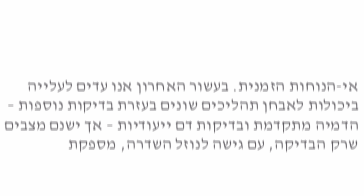אי-הנוחות הזמנית. בעשור האחרון אנו עדים לעלייה ביכולות לאבחן תהליכים שונים בעזרת בדיקות נוספות – הדמיה מתקדמת ובדיקות דם ייעודיות – אך ישנם מצבים שרק הבדיקה, עם גישה לנוזל השדרה, מספקת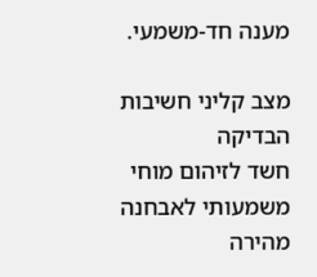מענה חד-משמעי.

מצב קליני חשיבות הבדיקה
חשד לזיהום מוחי משמעותי לאבחנה מהירה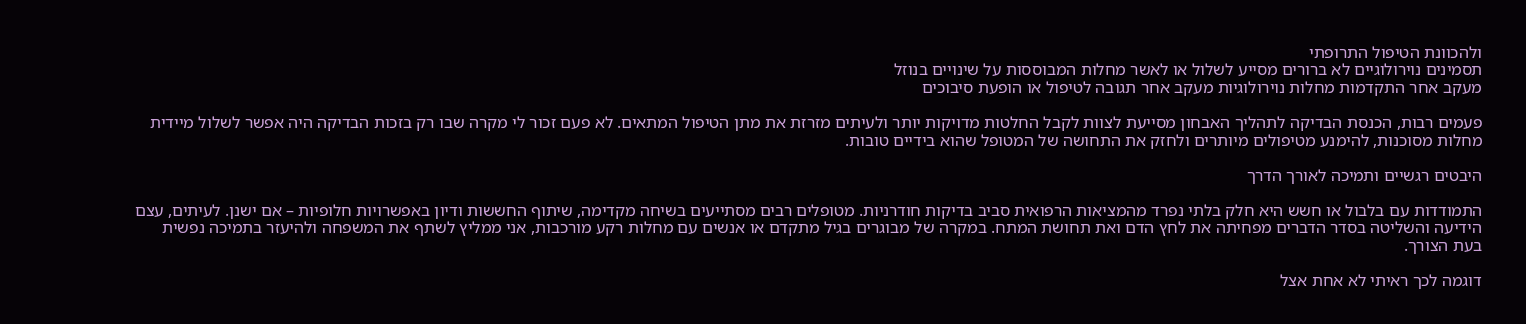ולהכוונת הטיפול התרופתי
תסמינים נוירולוגיים לא ברורים מסייע לשלול או לאשר מחלות המבוססות על שינויים בנוזל
מעקב אחר התקדמות מחלות נוירולוגיות מעקב אחר תגובה לטיפול או הופעת סיבוכים

פעמים רבות, הכנסת הבדיקה לתהליך האבחון מסייעת לצוות לקבל החלטות מדויקות יותר ולעיתים מזרזת את מתן הטיפול המתאים. לא פעם זכור לי מקרה שבו רק בזכות הבדיקה היה אפשר לשלול מיידית מחלות מסוכנות, להימנע מטיפולים מיותרים ולחזק את התחושה של המטופל שהוא בידיים טובות.

היבטים רגשיים ותמיכה לאורך הדרך

התמודדות עם בלבול או חשש היא חלק בלתי נפרד מהמציאות הרפואית סביב בדיקות חודרניות. מטופלים רבים מסתייעים בשיחה מקדימה, שיתוף החששות ודיון באפשרויות חלופיות – אם ישנן. לעיתים, עצם הידיעה והשליטה בסדר הדברים מפחיתה את לחץ הדם ואת תחושת המתח. במקרה של מבוגרים בגיל מתקדם או אנשים עם מחלות רקע מורכבות, אני ממליץ לשתף את המשפחה ולהיעזר בתמיכה נפשית בעת הצורך.

דוגמה לכך ראיתי לא אחת אצל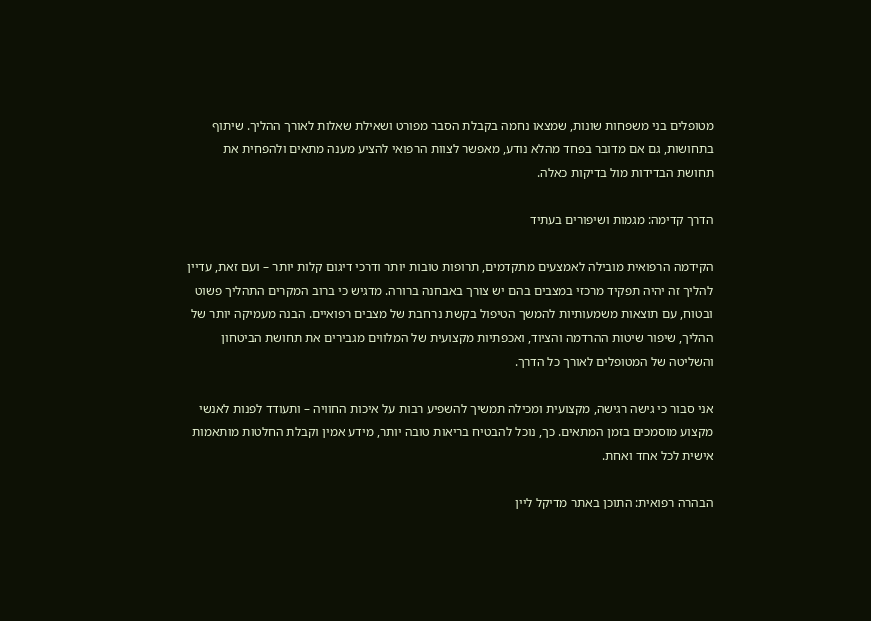מטופלים בני משפחות שונות, שמצאו נחמה בקבלת הסבר מפורט ושאילת שאלות לאורך ההליך. שיתוף בתחושות, גם אם מדובר בפחד מהלא נודע, מאפשר לצוות הרפואי להציע מענה מתאים ולהפחית את תחושת הבדידות מול בדיקות כאלה.

הדרך קדימה: מגמות ושיפורים בעתיד

הקידמה הרפואית מובילה לאמצעים מתקדמים, תרופות טובות יותר ודרכי דיגום קלות יותר – ועם זאת, עדיין להליך זה יהיה תפקיד מרכזי במצבים בהם יש צורך באבחנה ברורה. מדגיש כי ברוב המקרים התהליך פשוט ובטוח, עם תוצאות משמעותיות להמשך הטיפול בקשת נרחבת של מצבים רפואיים. הבנה מעמיקה יותר של ההליך, שיפור שיטות ההרדמה והציוד, ואכפתיות מקצועית של המלווים מגבירים את תחושת הביטחון והשליטה של המטופלים לאורך כל הדרך.

אני סבור כי גישה רגישה, מקצועית ומכילה תמשיך להשפיע רבות על איכות החוויה – ותעודד לפנות לאנשי מקצוע מוסמכים בזמן המתאים. כך, נוכל להבטיח בריאות טובה יותר, מידע אמין וקבלת החלטות מותאמות אישית לכל אחד ואחת.

הבהרה רפואית: התוכן באתר מדיקל ליין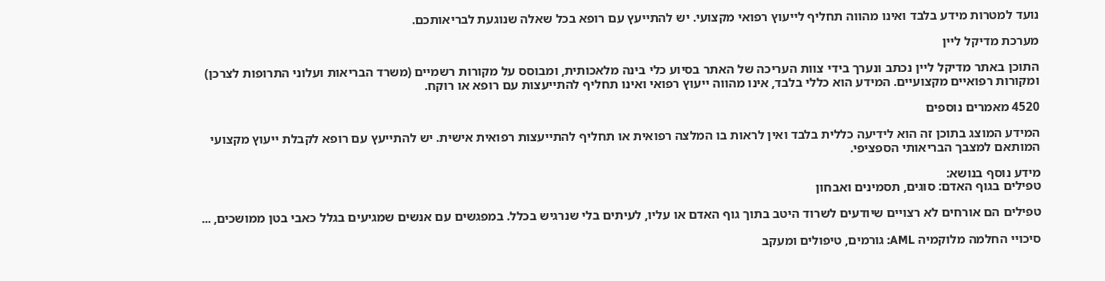נועד למטרות מידע בלבד ואינו מהווה תחליף לייעוץ רפואי מקצועי. יש להתייעץ עם רופא בכל שאלה שנוגעת לבריאותכם.

מערכת מדיקל ליין

התוכן באתר מדיקל ליין נכתב ונערך בידי צוות העריכה של האתר בסיוע כלי בינה מלאכותית, ומבוסס על מקורות רשמיים (משרד הבריאות ועלוני התרופות לצרכן) ומקורות רפואיים מקצועיים. המידע הוא כללי בלבד, אינו מהווה ייעוץ רפואי ואינו תחליף להתייעצות עם רופא או רוקח.

4520 מאמרים נוספים

המידע המוצג בתוכן זה הוא לידיעה כללית בלבד ואין לראות בו המלצה רפואית או תחליף להתייעצות רפואית אישית. יש להתייעץ עם רופא לקבלת ייעוץ מקצועי המותאם למצבך הבריאותי הספציפי.

מידע נוסף בנושא:
טפילים בגוף האדם: סוגים, תסמינים ואבחון

טפילים הם אורחים לא רצויים שיודעים לשרוד היטב בתוך גוף האדם או עליו, לעיתים בלי שנרגיש בכלל. במפגשים עם אנשים שמגיעים בגלל כאבי בטן ממושכים, ...

סיכויי החלמה מלוקמיה AML: גורמים, טיפולים ומעקב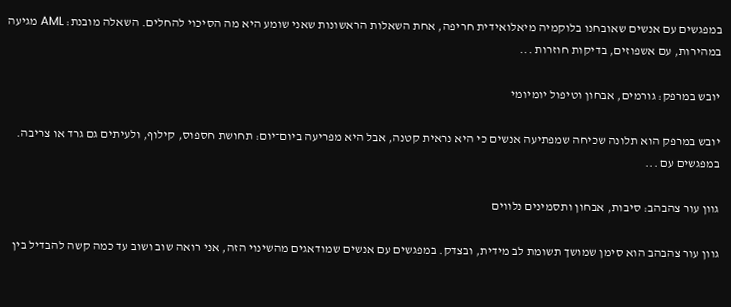במפגשים עם אנשים שאובחנו בלוקמיה מיאלואידית חריפה, אחת השאלות הראשונות שאני שומע היא מה הסיכוי להחלים. השאלה מובנת: AML מגיעה במהירות, עם אשפוזים, בדיקות חוזרות ...

יובש במרפק: גורמים, אבחון וטיפול יומיומי

יובש במרפק הוא תלונה שכיחה שמפתיעה אנשים כי היא נראית קטנה, אבל היא מפריעה ביום־יום: תחושת חספוס, קילוף, ולעיתים גם גרד או צריבה. במפגשים עם ...

גוון עור צהבהב: סיבות, אבחון ותסמינים נלווים

גוון עור צהבהב הוא סימן שמושך תשומת לב מידית, ובצדק. במפגשים עם אנשים שמודאגים מהשינוי הזה, אני רואה שוב ושוב עד כמה קשה להבדיל בין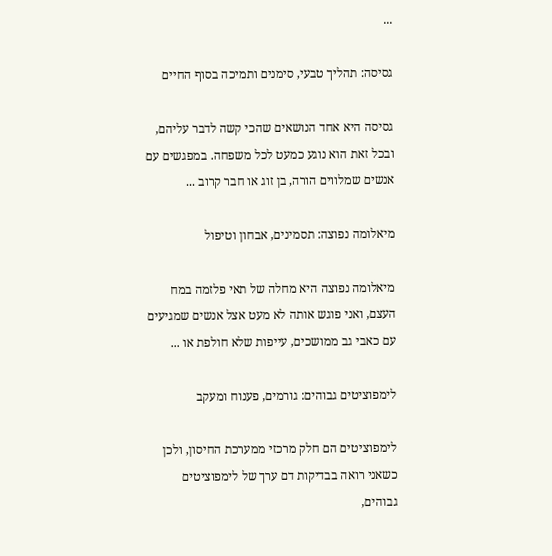...

גסיסה: תהליך טבעי, סימנים ותמיכה בסוף החיים

גסיסה היא אחד הנושאים שהכי קשה לדבר עליהם, ובכל זאת הוא נוגע כמעט לכל משפחה. במפגשים עם אנשים שמלווים הורה, בן זוג או חבר קרוב ...

מיאלומה נפוצה: תסמינים, אבחון וטיפול

מיאלומה נפוצה היא מחלה של תאי פלזמה במח העצם, ואני פוגש אותה לא מעט אצל אנשים שמגיעים עם כאבי גב ממושכים, עייפות שלא חולפת או ...

לימפוציטים גבוהים: גורמים, פענוח ומעקב

לימפוציטים הם חלק מרכזי ממערכת החיסון, ולכן כשאני רואה בבדיקות דם ערך של לימפוציטים גבוהים,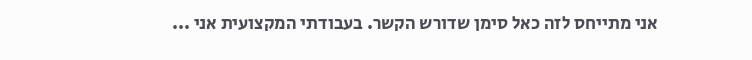אני מתייחס לזה כאל סימן שדורש הקשר. בעבודתי המקצועית אני ...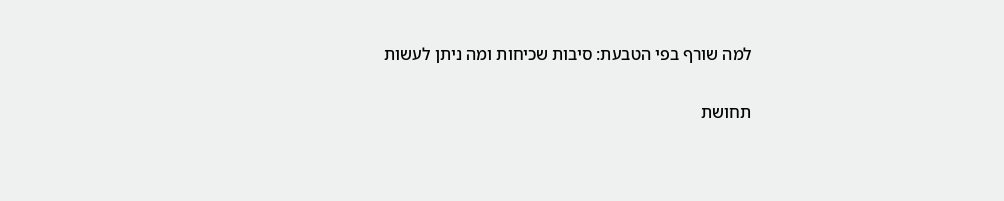למה שורף בפי הטבעת: סיבות שכיחות ומה ניתן לעשות

תחושת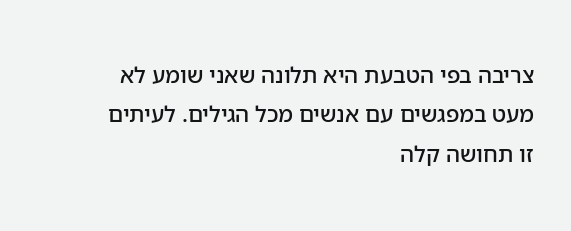צריבה בפי הטבעת היא תלונה שאני שומע לא מעט במפגשים עם אנשים מכל הגילים. לעיתים זו תחושה קלה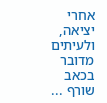אחרי יציאה, ולעיתים מדובר בכאב שורף ...